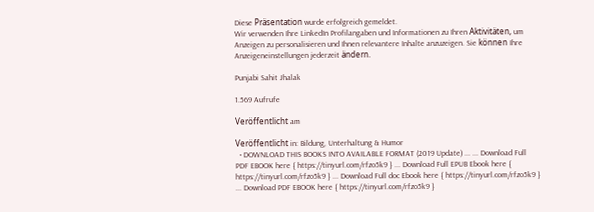Diese Präsentation wurde erfolgreich gemeldet.
Wir verwenden Ihre LinkedIn Profilangaben und Informationen zu Ihren Aktivitäten, um Anzeigen zu personalisieren und Ihnen relevantere Inhalte anzuzeigen. Sie können Ihre Anzeigeneinstellungen jederzeit ändern.

Punjabi Sahit Jhalak

1.569 Aufrufe

Veröffentlicht am

Veröffentlicht in: Bildung, Unterhaltung & Humor
  • DOWNLOAD THIS BOOKS INTO AVAILABLE FORMAT (2019 Update) ... ... Download Full PDF EBOOK here { https://tinyurl.com/rfzo5k9 } ... Download Full EPUB Ebook here { https://tinyurl.com/rfzo5k9 } ... Download Full doc Ebook here { https://tinyurl.com/rfzo5k9 } ... Download PDF EBOOK here { https://tinyurl.com/rfzo5k9 }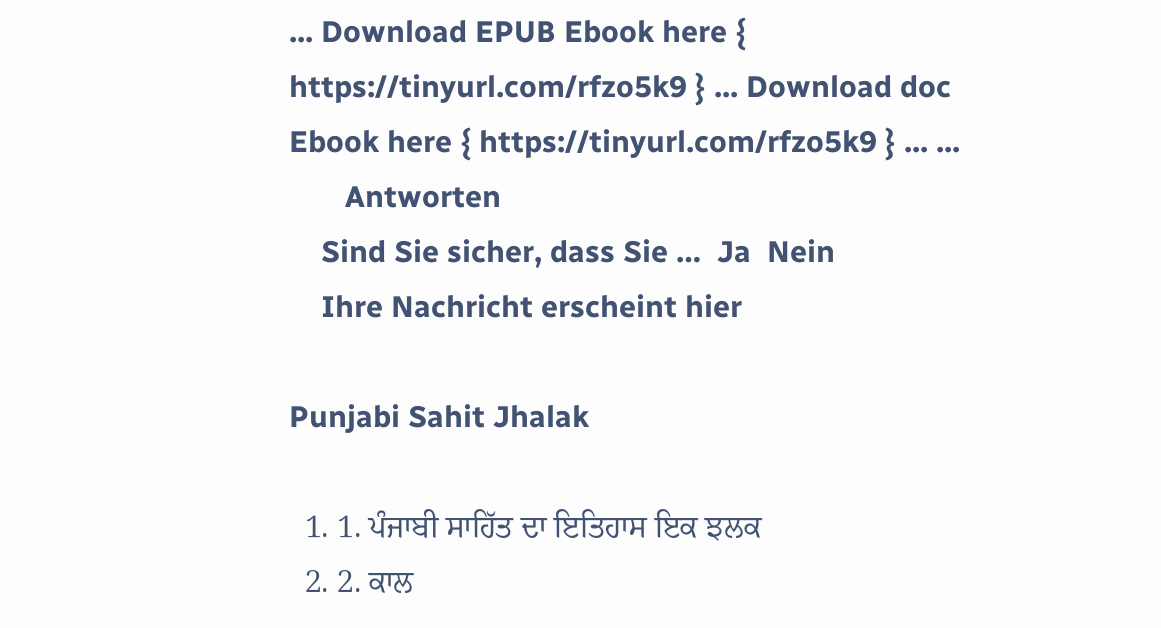... Download EPUB Ebook here { https://tinyurl.com/rfzo5k9 } ... Download doc Ebook here { https://tinyurl.com/rfzo5k9 } ... ...
       Antworten
    Sind Sie sicher, dass Sie …  Ja  Nein
    Ihre Nachricht erscheint hier

Punjabi Sahit Jhalak

  1. 1. ਪੰਜਾਬੀ ਸਾਹਿੱਤ ਦਾ ਇਤਿਹਾਸ ਇਕ ਝਲਕ
  2. 2. ਕਾਲ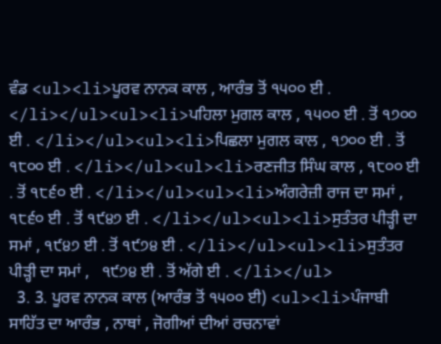ਵੰਡ <ul><li>ਪੂਰਵ ਨਾਨਕ ਕਾਲ , ਆਰੰਭ ਤੋਂ ੧੫੦੦ ਈ . </li></ul><ul><li>ਪਹਿਲਾ ਮੁਗਲ ਕਾਲ , ੧੫੦੦ ਈ . ਤੋਂ ੧੭੦੦ ਈ . </li></ul><ul><li>ਪਿਛਲਾ ਮੁਗਲ ਕਾਲ , ੧੭੦੦ ਈ . ਤੋਂ ੧੮੦੦ ਈ . </li></ul><ul><li>ਰਣਜੀਤ ਸਿੰਘ ਕਾਲ , ੧੮੦੦ ਈ . ਤੋਂ ੧੮੬੦ ਈ . </li></ul><ul><li>ਅੰਗਰੇਜ਼ੀ ਰਾਜ ਦਾ ਸਮਾਂ , ੧੮੬੦ ਈ . ਤੋਂ ੧੯੪੭ ਈ . </li></ul><ul><li>ਸੁਤੰਤਰ ਪੀੜ੍ਹੀ ਦਾ ਸਮਾਂ , ੧੯੪੭ ਈ . ਤੋਂ ੧੯੭੪ ਈ . </li></ul><ul><li>ਸੁਤੰਤਰ ਪੀੜ੍ਹੀ ਦਾ ਸਮਾਂ ,   ੧੯੭੪ ਈ . ਤੋਂ ਅੱਗੇ ਈ . </li></ul>
  3. 3. ਪੂਰਵ ਨਾਨਕ ਕਾਲ (ਆਰੰਭ ਤੋਂ ੧੫੦੦ ਈ) <ul><li>ਪੰਜਾਬੀ ਸਾਹਿੱਤ ਦਾ ਆਰੰਭ , ਨਾਥਾਂ , ਜੋਗੀਆਂ ਦੀਆਂ ਰਚਨਾਵਾਂ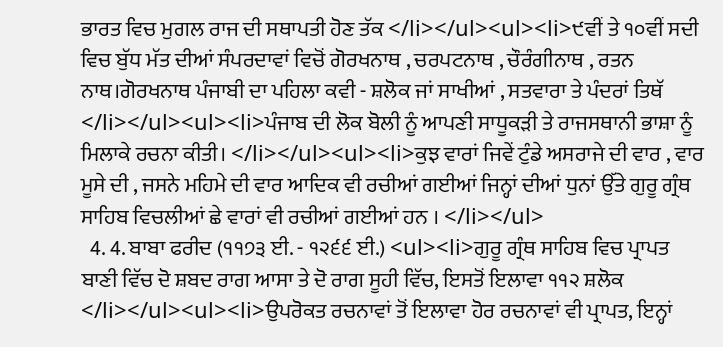ਭਾਰਤ ਵਿਚ ਮੁਗਲ ਰਾਜ ਦੀ ਸਥਾਪਤੀ ਹੋਣ ਤੱਕ </li></ul><ul><li>੯ਵੀਂ ਤੇ ੧੦ਵੀਂ ਸਦੀ ਵਿਚ ਬੁੱਧ ਮੱਤ ਦੀਆਂ ਸੰਪਰਦਾਵਾਂ ਵਿਚੋਂ ਗੋਰਖਨਾਥ , ਚਰਪਟਨਾਥ , ਚੌਰੰਗੀਨਾਥ , ਰਤਨ ਨਾਥ।ਗੋਰਖਨਾਥ ਪੰਜਾਬੀ ਦਾ ਪਹਿਲਾ ਕਵੀ - ਸ਼ਲੋਕ ਜਾਂ ਸਾਖੀਆਂ , ਸਤਵਾਰਾ ਤੇ ਪੰਦਰਾਂ ਤਿਥੱ </li></ul><ul><li>ਪੰਜਾਬ ਦੀ ਲੋਕ ਬੋਲੀ ਨੂੰ ਆਪਣੀ ਸਾਧੂਕੜੀ ਤੇ ਰਾਜਸਥਾਨੀ ਭਾਸ਼ਾ ਨੂੰ ਮਿਲਾਕੇ ਰਚਨਾ ਕੀਤੀ। </li></ul><ul><li>ਕੁਝ ਵਾਰਾਂ ਜਿਵੇਂ ਟੁੰਡੇ ਅਸਰਾਜੇ ਦੀ ਵਾਰ , ਵਾਰ ਮੂਸੇ ਦੀ , ਜਸਨੇ ਮਹਿਮੇ ਦੀ ਵਾਰ ਆਦਿਕ ਵੀ ਰਚੀਆਂ ਗਈਆਂ ਜਿਨ੍ਹਾਂ ਦੀਆਂ ਧੁਨਾਂ ਉੱਤੇ ਗੁਰੂ ਗ੍ਰੰਥ ਸਾਹਿਬ ਵਿਚਲੀਆਂ ਛੇ ਵਾਰਾਂ ਵੀ ਰਚੀਆਂ ਗਈਆਂ ਹਨ । </li></ul>
  4. 4. ਬਾਬਾ ਫਰੀਦ (੧੧੭੩ ਈ. - ੧੨੬੬ ਈ.) <ul><li>ਗੁਰੂ ਗ੍ਰੰਥ ਸਾਹਿਬ ਵਿਚ ਪ੍ਰਾਪਤ ਬਾਣੀ ਵਿੱਚ ਦੋ ਸ਼ਬਦ ਰਾਗ ਆਸਾ ਤੇ ਦੋ ਰਾਗ ਸੂਹੀ ਵਿੱਚ, ਇਸਤੋਂ ਇਲਾਵਾ ੧੧੨ ਸ਼ਲੋਕ </li></ul><ul><li>ਉਪਰੋਕਤ ਰਚਨਾਵਾਂ ਤੋਂ ਇਲਾਵਾ ਹੋਰ ਰਚਨਾਵਾਂ ਵੀ ਪ੍ਰਾਪਤ, ਇਨ੍ਹਾਂ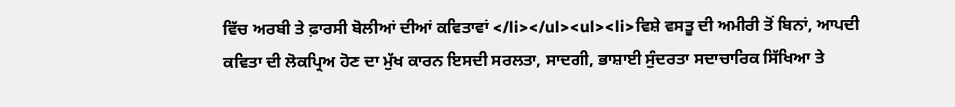ਵਿੱਚ ਅਰਬੀ ਤੇ ਫ਼ਾਰਸੀ ਬੋਲੀਆਂ ਦੀਆਂ ਕਵਿਤਾਵਾਂ </li></ul><ul><li>ਵਿਸ਼ੇ ਵਸਤੂ ਦੀ ਅਮੀਰੀ ਤੋਂ ਬਿਨਾਂ, ਆਪਦੀ ਕਵਿਤਾ ਦੀ ਲੋਕਪ੍ਰਿਅ ਹੋਣ ਦਾ ਮੁੱਖ ਕਾਰਨ ਇਸਦੀ ਸਰਲਤਾ, ਸਾਦਗੀ, ਭਾਸ਼ਾਈ ਸੁੰਦਰਤਾ ਸਦਾਚਾਰਿਕ ਸਿੱਖਿਆ ਤੇ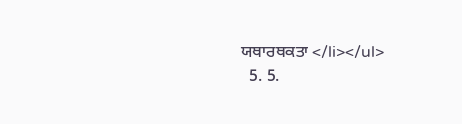ਯਥਾਰਥਕਤਾ </li></ul>
  5. 5.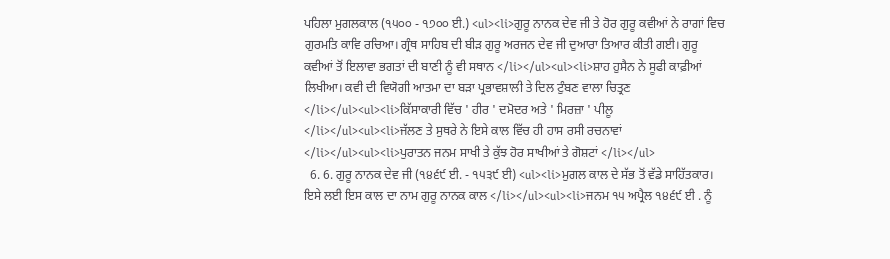ਪਹਿਲਾ ਮੁਗਲਕਾਲ (੧੫੦੦ - ੧੭੦੦ ਈ.) <ul><li>ਗੁਰੂ ਨਾਨਕ ਦੇਵ ਜੀ ਤੇ ਹੋਰ ਗੁਰੂ ਕਵੀਆਂ ਨੇ ਰਾਗਾਂ ਵਿਚ ਗੁਰਮਤਿ ਕਾਵਿ ਰਚਿਆ। ਗ੍ਰੰਥ ਸਾਹਿਬ ਦੀ ਬੀੜ ਗੁਰੂ ਅਰਜਨ ਦੇਵ ਜੀ ਦੁਆਰਾ ਤਿਆਰ ਕੀਤੀ ਗਈ। ਗੁਰੂ ਕਵੀਆਂ ਤੋਂ ਇਲਾਵਾ ਭਗਤਾਂ ਦੀ ਬਾਣੀ ਨੂੰ ਵੀ ਸਥਾਨ </li></ul><ul><li>ਸ਼ਾਹ ਹੁਸੈਨ ਨੇ ਸੂਫੀ ਕਾਫ਼ੀਆਂ ਲਿਖੀਆ। ਕਵੀ ਦੀ ਵਿਯੋਗੀ ਆਤਮਾ ਦਾ ਬੜਾ ਪ੍ਰਭਾਵਸ਼ਾਲੀ ਤੇ ਦਿਲ ਟੁੰਬਣ ਵਾਲਾ ਚਿਤ੍ਰਣ </li></ul><ul><li>ਕਿੱਸਾਕਾਰੀ ਵਿੱਚ ' ਹੀਰ ' ਦਮੋਦਰ ਅਤੇ ' ਮਿਰਜ਼ਾ ' ਪੀਲੂ </li></ul><ul><li>ਜੱਲਣ ਤੇ ਸੁਥਰੇ ਨੇ ਇਸੇ ਕਾਲ ਵਿੱਚ ਹੀ ਹਾਸ ਰਸੀ ਰਚਨਾਵਾਂ </li></ul><ul><li>ਪੁਰਾਤਨ ਜਨਮ ਸਾਖੀ ਤੇ ਕੁੱਝ ਹੋਰ ਸਾਖੀਆਂ ਤੇ ਗੋਸ਼ਟਾਂ </li></ul>
  6. 6. ਗੁਰੂ ਨਾਨਕ ਦੇਵ ਜੀ (੧੪੬੯ ਈ. - ੧੫੩੯ ਈ) <ul><li>ਮੁਗਲ ਕਾਲ ਦੇ ਸੱਭ ਤੋਂ ਵੱਡੇ ਸਾਹਿੱਤਕਾਰ। ਇਸੇ ਲਈ ਇਸ ਕਾਲ ਦਾ ਨਾਮ ਗੁਰੂ ਨਾਨਕ ਕਾਲ </li></ul><ul><li>ਜਨਮ ੧੫ ਅਪ੍ਰੈਲ ੧੪੬੯ ਈ . ਨੂੰ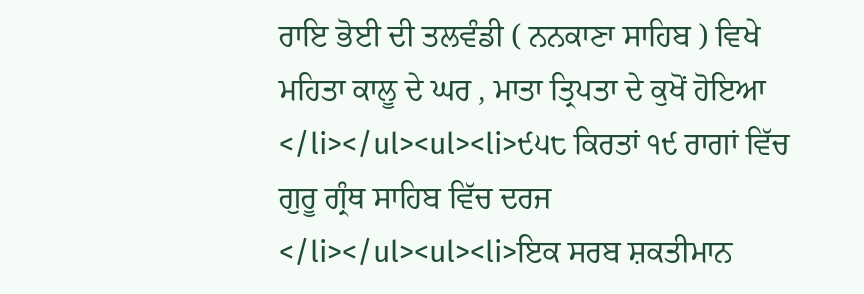ਰਾਇ ਭੋਈ ਦੀ ਤਲਵੰਡੀ ( ਨਨਕਾਣਾ ਸਾਹਿਬ ) ਵਿਖੇ ਮਹਿਤਾ ਕਾਲੂ ਦੇ ਘਰ , ਮਾਤਾ ਤ੍ਰਿਪਤਾ ਦੇ ਕੁਖੋਂ ਹੋਇਆ </li></ul><ul><li>੯੫੮ ਕਿਰਤਾਂ ੧੯ ਰਾਗਾਂ ਵਿੱਚ ਗੁਰੂ ਗ੍ਰੰਥ ਸਾਹਿਬ ਵਿੱਚ ਦਰਜ </li></ul><ul><li>ਇਕ ਸਰਬ ਸ਼ਕਤੀਮਾਨ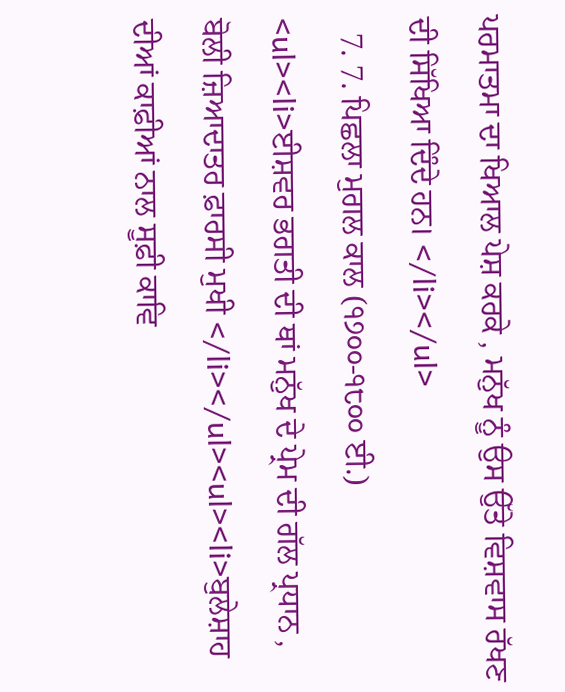ਪਰਮਾਤਮਾ ਦਾ ਖਿਆਲ ਪੇਸ਼ ਕਰਕੇ , ਮਨੁੱਖ ਨੂੰ ਉਸ ਉੱਤੇ ਵਿਸ਼ਵਾਸ ਰੱਖਣ ਦੀ ਸਿੱਖਿਆ ਦਿੰਦੇ ਹਨ। </li></ul>
  7. 7. ਪਿਛਲਾ ਮੁਗਲ ਕਾਲ (੧੭੦੦-੧੮੦੦ ਈ.) <ul><li>ਈਸ਼ਵਰ ਭਗਤੀ ਦੀ ਥਾਂ ਮਨੁੱਖ ਦੇ ਪ੍ਰੇਮ ਦੀ ਗੱਲ ਪ੍ਰਧਾਨ , ਬੋਲੀ ਜ਼ਿਆਦਾਤਰ ਫ਼ਾਰਸੀ ਮੁਖੀ </li></ul><ul><li>ਬੁਲੇਸ਼ਾਹ ਦੀਆਂ ਕਾਫ਼ੀਆਂ ਨਾਲ ਸੂਫ਼ੀ ਕਾਵਿ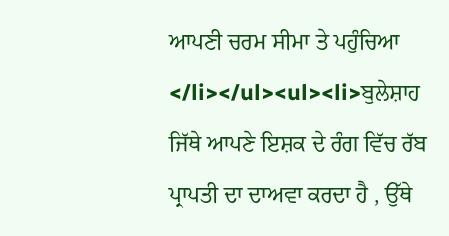ਆਪਣੀ ਚਰਮ ਸੀਮਾ ਤੇ ਪਹੁੰਚਿਆ </li></ul><ul><li>ਬੁਲੇਸ਼ਾਹ ਜਿੱਥੇ ਆਪਣੇ ਇਸ਼ਕ ਦੇ ਰੰਗ ਵਿੱਚ ਰੱਬ ਪ੍ਰਾਪਤੀ ਦਾ ਦਾਅਵਾ ਕਰਦਾ ਹੈ , ਉੱਥੇ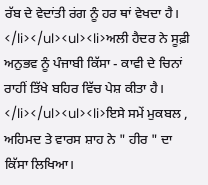ਰੱਬ ਦੇ ਵੇਦਾਂਤੀ ਰਂਗ ਨੂੰ ਹਰ ਥਾਂ ਵੇਖਦਾ ਹੈ। </li></ul><ul><li>ਅਲੀ ਹੈਦਰ ਨੇ ਸੂਫ਼ੀ ਅਨੁਭਵ ਨੂੰ ਪੰਜਾਬੀ ਕਿੱਸਾ - ਕਾਵੀ ਦੇ ਚਿਨਾਂ ਰਾਹੀਂ ਤਿੱਖੇ ਬਹਿਰ ਵਿੱਚ ਪੇਸ਼ ਕੀਤਾ ਹੈ। </li></ul><ul><li>ਇਸੇ ਸਮੇਂ ਮੁਕਬਲ , ਅਹਿਮਦ ਤੇ ਵਾਰਸ ਸ਼ਾਹ ਨੇ " ਹੀਰ " ਦਾ ਕਿੱਸਾ ਲਿਖਿਆ।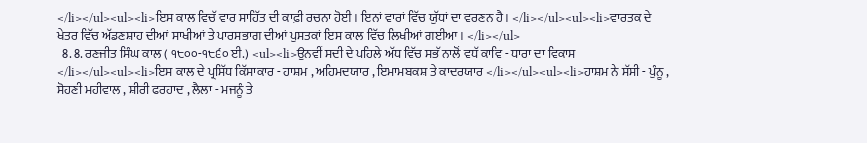</li></ul><ul><li>ਇਸ ਕਾਲ ਵਿਚੱ ਵਾਰ ਸਾਹਿੱਤ ਦੀ ਕਾਫ਼ੀ ਰਚਨਾ ਹੋਈ। ਇਨਾਂ ਵਾਰਾਂ ਵਿੱਚ ਯੁੱਧਾਂ ਦਾ ਵਰਣਨ ਹੈ। </li></ul><ul><li>ਵਾਰਤਕ ਦੇ ਖੇਤਰ ਵਿੱਚ ਅੱਡਣਸ਼ਾਹ ਦੀਆਂ ਸਾਖੀਆਂ ਤੇ ਪਾਰਸਭਾਗ ਦੀਆਂ ਪੁਸਤਕਾਂ ਇਸ ਕਾਲ ਵਿੱਚ ਲਿਖੀਆਂ ਗਈਆ। </li></ul>
  8. 8. ਰਣਜੀਤ ਸਿੰਘ ਕਾਲ ( ੧੮੦੦-੧੮੬੦ ਈ.) <ul><li>ਉਨਵੀਂ ਸਦੀ ਦੇ ਪਹਿਲੇ ਅੱਧ ਵਿੱਚ ਸਭੱ ਨਾਲੋਂ ਵਧੱ ਕਾਵਿ - ਧਾਰਾ ਦਾ ਵਿਕਾਸ </li></ul><ul><li>ਇਸ ਕਾਲ ਦੇ ਪ੍ਰਸਿੱਧ ਕਿੱਸਾਕਾਰ - ਹਾਸ਼ਮ , ਅਹਿਮਦਯਾਰ , ਇਮਾਮਬਕਸ਼ ਤੇ ਕਾਦਰਯਾਰ </li></ul><ul><li>ਹਾਸ਼ਮ ਨੇ ਸੱਸੀ - ਪੁੰਨੂ , ਸੋਹਣੀ ਮਹੀਵਾਲ , ਸ਼ੀਰੀ ਫਰਹਾਦ , ਲੈਲਾ - ਮਜਨੂੰ ਤੇ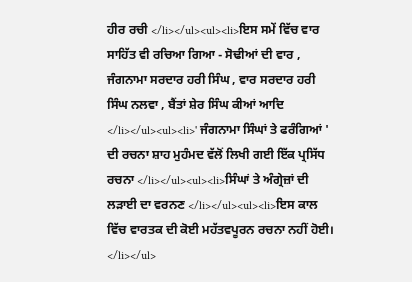ਹੀਰ ਰਚੀ </li></ul><ul><li>ਇਸ ਸਮੇਂ ਵਿੱਚ ਵਾਰ ਸਾਹਿੱਤ ਵੀ ਰਚਿਆ ਗਿਆ - ਸੋਢੀਆਂ ਦੀ ਵਾਰ , ਜੰਗਨਾਮਾ ਸਰਦਾਰ ਹਰੀ ਸਿੰਘ , ਵਾਰ ਸਰਦਾਰ ਹਰੀ ਸਿੰਘ ਨਲਵਾ , ਬੈਂਤਾਂ ਸ਼ੇਰ ਸਿੰਘ ਕੀਆਂ ਆਦਿ </li></ul><ul><li>' ਜੰਗਨਾਮਾ ਸਿੰਘਾਂ ਤੇ ਫਰੰਗਿਆਂ ' ਦੀ ਰਚਨਾ ਸ਼ਾਹ ਮੁਹੰਮਦ ਵੱਲੋਂ ਲਿਖੀ ਗਈ ਇੱਕ ਪ੍ਰਸਿੱਧ ਰਚਨਾ </li></ul><ul><li>ਸਿੰਘਾਂ ਤੇ ਅੰਗ੍ਰੇਜ਼ਾਂ ਦੀ ਲਡ਼ਾਈ ਦਾ ਵਰਨਣ </li></ul><ul><li>ਇਸ ਕਾਲ ਵਿੱਚ ਵਾਰਤਕ ਦੀ ਕੋਈ ਮਹੱਤਵਪੂਰਨ ਰਚਨਾ ਨਹੀਂ ਹੋਈ। </li></ul>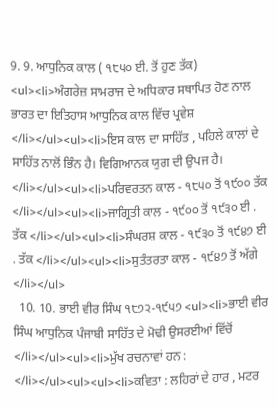9. 9. ਆਧੁਨਿਕ ਕਾਲ ( ੧੮੫੦ ਈ. ਤੋਂ ਹੁਣ ਤੱਕ) <ul><li>ਅੰਗਰੇਜ਼ ਸਾਮਰਾਜ ਦੇ ਅਧਿਕਾਰ ਸਥਾਪਿਤ ਹੋਣ ਨਾਲ ਭਾਰਤ ਦਾ ਇਤਿਹਾਸ ਆਧੁਨਿਕ ਕਾਲ ਵਿੱਚ ਪ੍ਰਵੇਸ਼ </li></ul><ul><li>ਇਸ ਕਾਲ ਦਾ ਸਾਹਿੱਤ , ਪਹਿਲੇ ਕਾਲਾਂ ਦੇ ਸਾਹਿੱਤ ਨਾਲੋਂ ਭਿੰਨ ਹੈ। ਵਿਗਿਆਨਕ ਯੁਗ ਦੀ ਉਪਜ ਹੈ। </li></ul><ul><li>ਪਰਿਵਰਤਨ ਕਾਲ - ੧੮੫੦ ਤੋਂ ੧੯੦੦ ਤੱਕ </li></ul><ul><li>ਜਾਗ੍ਰਿਤੀ ਕਾਲ - ੧੯੦੦ ਤੋਂ ੧੯੩੦ ਈ . ਤੱਕ </li></ul><ul><li>ਸੰਘਰਸ਼ ਕਾਲ - ੧੯੩੦ ਤੋਂ ੧੯੪੭ ਈ . ਤੱਕ </li></ul><ul><li>ਸੁਤੰਤਰਤਾ ਕਾਲ - ੧੯੪੭ ਤੋਂ ਅੱਗੇ </li></ul>
  10. 10. ਭਾਈ ਵੀਰ ਸਿੰਘ ੧੮੭੨-੧੯੫੭ <ul><li>ਭਾਈ ਵੀਰ ਸਿੰਘ ਆਧੁਨਿਕ ਪੰਜਾਬੀ ਸਾਹਿੱਤ ਦੇ ਮੋਢੀ ਉਸਰਈਆਂ ਵਿੱਚੋਂ </li></ul><ul><li>ਮੁੱਖ ਰਚਨਾਵਾਂ ਹਨ : </li></ul><ul><ul><li>ਕਵਿਤਾ : ਲਹਿਰਾਂ ਦੇ ਹਾਰ , ਮਟਰ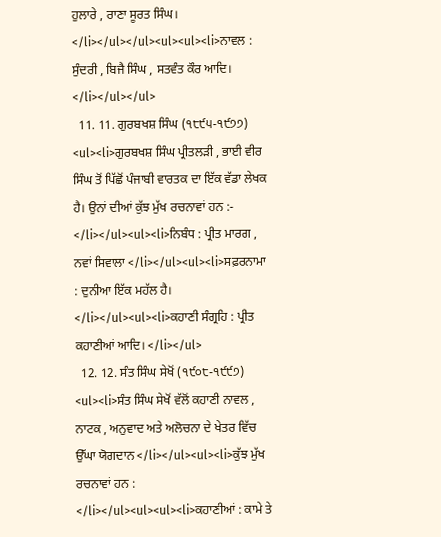ਹੁਲਾਰੇ , ਰਾਣਾ ਸੂਰਤ ਸਿੰਘ। </li></ul></ul><ul><ul><li>ਨਾਵਲ : ਸੁੰਦਰੀ , ਬਿਜੈ ਸਿੰਘ , ਸਤਵੰਤ ਕੌਰ ਆਦਿ। </li></ul></ul>
  11. 11. ਗੁਰਬਖਸ਼ ਸਿੰਘ (੧੮੯੫-੧੯੭੭) <ul><li>ਗੁਰਬਖਸ਼ ਸਿੰਘ ਪ੍ਰੀਤਲੜੀ , ਭਾਈ ਵੀਰ ਸਿੰਘ ਤੋਂ ਪਿੱਛੋਂ ਪੰਜਾਬੀ ਵਾਰਤਕ ਦਾ ਇੱਕ ਵੱਡਾ ਲੇਖਕ ਹੈ। ਉਨਾਂ ਦੀਆਂ ਕੁੱਝ ਮੁੱਖ ਰਚਨਾਵਾਂ ਹਨ :- </li></ul><ul><li>ਨਿਬੰਧ : ਪ੍ਰੀਤ ਮਾਰਗ , ਨਵਾਂ ਸਿਵਾਲਾ </li></ul><ul><li>ਸਫ਼ਰਨਾਮਾ : ਦੁਨੀਆ ਇੱਕ ਮਹੱਲ ਹੈ। </li></ul><ul><li>ਕਹਾਣੀ ਸੰਗ੍ਰਹਿ : ਪ੍ਰੀਤ ਕਹਾਣੀਆਂ ਆਦਿ। </li></ul>
  12. 12. ਸੰਤ ਸਿੰਘ ਸੇਖੋਂ (੧੯੦੮-੧੯੯੭) <ul><li>ਸੰਤ ਸਿੰਘ ਸੇਖੋਂ ਵੱਲੋਂ ਕਹਾਣੀ ਨਾਵਲ , ਨਾਟਕ , ਅਨੁਵਾਦ ਅਤੇ ਅਲੋਚਨਾ ਦੇ ਖੇਤਰ ਵਿੱਚ ਉੱਘਾ ਯੋਗਦਾਨ </li></ul><ul><li>ਕੁੱਝ ਮੁੱਖ ਰਚਨਾਵਾਂ ਹਨ : </li></ul><ul><ul><li>ਕਹਾਣੀਆਂ : ਕਾਮੇ ਤੇ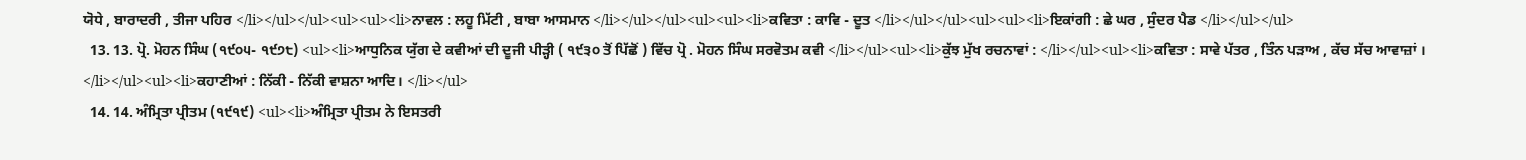ਯੋਧੇ , ਬਾਰਾਦਰੀ , ਤੀਜਾ ਪਹਿਰ </li></ul></ul><ul><ul><li>ਨਾਵਲ : ਲਹੂ ਮਿੱਟੀ , ਬਾਬਾ ਆਸਮਾਨ </li></ul></ul><ul><ul><li>ਕਵਿਤਾ : ਕਾਵਿ - ਦੂਤ </li></ul></ul><ul><ul><li>ਇਕਾਂਗੀ : ਛੇ ਘਰ , ਸੁੰਦਰ ਪੈਡ </li></ul></ul>
  13. 13. ਪ੍ਰੋ. ਮੋਹਨ ਸਿੰਘ (੧੯੦੫- ੧੯੭੮) <ul><li>ਆਧੁਨਿਕ ਯੁੱਗ ਦੇ ਕਵੀਆਂ ਦੀ ਦੂਜੀ ਪੀੜ੍ਹੀ ( ੧੯੩੦ ਤੋਂ ਪਿੱਛੋਂ ) ਵਿੱਚ ਪ੍ਰੋ . ਮੋਹਨ ਸਿੰਘ ਸਰਵੋਤਮ ਕਵੀ </li></ul><ul><li>ਕੁੱਝ ਮੁੱਖ ਰਚਨਾਵਾਂ : </li></ul><ul><li>ਕਵਿਤਾ : ਸਾਵੇ ਪੱਤਰ , ਤਿੰਨ ਪਡ਼ਾਅ , ਕੱਚ ਸੱਚ ਆਵਾਜ਼ਾਂ । </li></ul><ul><li>ਕਹਾਣੀਆਂ : ਨਿੱਕੀ - ਨਿੱਕੀ ਵਾਸ਼ਨਾ ਆਦਿ। </li></ul>
  14. 14. ਅੰਮ੍ਰਿਤਾ ਪ੍ਰੀਤਮ (੧੯੧੯) <ul><li>ਅੰਮ੍ਰਿਤਾ ਪ੍ਰੀਤਮ ਨੇ ਇਸਤਰੀ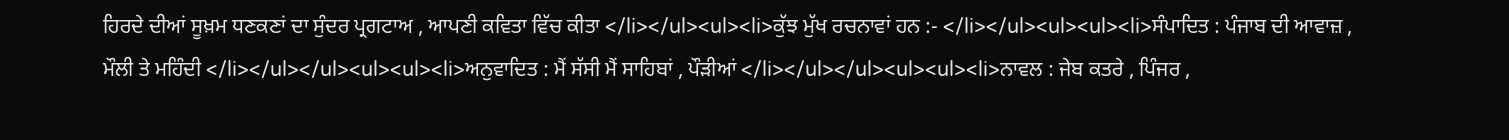ਹਿਰਦੇ ਦੀਆਂ ਸੂਖ਼ਮ ਧਣਕਣਾਂ ਦਾ ਸੁੰਦਰ ਪ੍ਰਗਟਾਅ , ਆਪਣੀ ਕਵਿਤਾ ਵਿੱਚ ਕੀਤਾ </li></ul><ul><li>ਕੁੱਝ ਮੁੱਖ ਰਚਨਾਵਾਂ ਹਨ :- </li></ul><ul><ul><li>ਸੰਪਾਦਿਤ : ਪੰਜਾਬ ਦੀ ਆਵਾਜ਼ , ਮੌਲੀ ਤੇ ਮਹਿੰਦੀ </li></ul></ul><ul><ul><li>ਅਨੁਵਾਦਿਤ : ਮੈਂ ਸੱਸੀ ਮੈਂ ਸਾਹਿਬਾਂ , ਪੌੜੀਆਂ </li></ul></ul><ul><ul><li>ਨਾਵਲ : ਜੇਬ ਕਤਰੇ , ਪਿੰਜਰ ,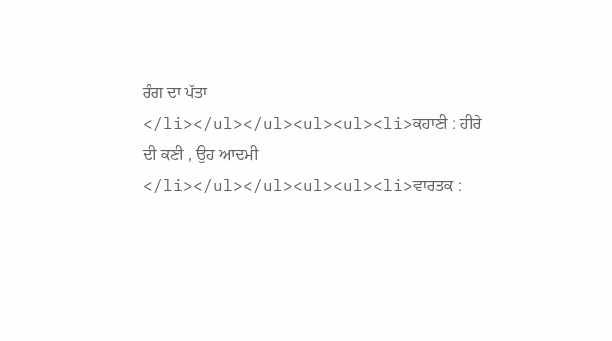ਰੰਗ ਦਾ ਪੱਤਾ </li></ul></ul><ul><ul><li>ਕਹਾਣੀ : ਹੀਰੇ ਦੀ ਕਣੀ , ਉਹ ਆਦਮੀ </li></ul></ul><ul><ul><li>ਵਾਰਤਕ :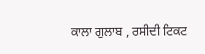ਕਾਲਾ ਗੁਲਾਬ , ਰਸੀਦੀ ਟਿਕਟ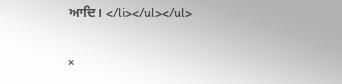ਆਦਿ। </li></ul></ul>

×